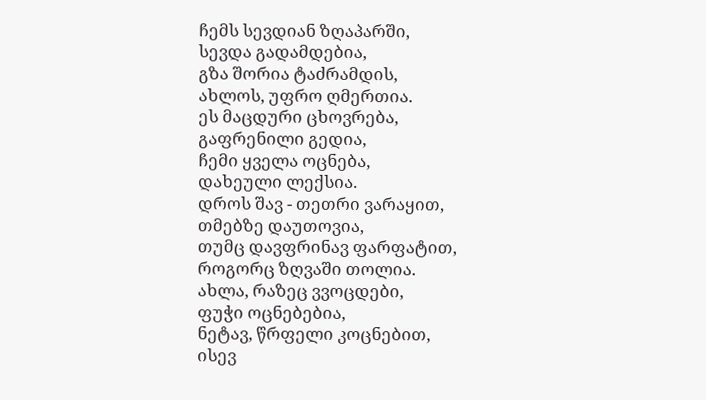ჩემს სევდიან ზღაპარში,
სევდა გადამდებია,
გზა შორია ტაძრამდის,
ახლოს, უფრო ღმერთია.
ეს მაცდური ცხოვრება,
გაფრენილი გედია,
ჩემი ყველა ოცნება,
დახეული ლექსია.
დროს შავ - თეთრი ვარაყით,
თმებზე დაუთოვია,
თუმც დავფრინავ ფარფატით,
როგორც ზღვაში თოლია.
ახლა, რაზეც ვვოცდები,
ფუჭი ოცნებებია,
ნეტავ, წრფელი კოცნებით,
ისევ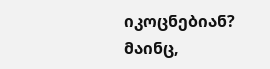იკოცნებიან?
მაინც,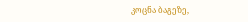კოცნა ბაგეზე,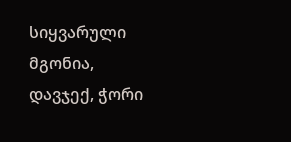სიყვარული მგონია,
დავჯექ, ჭორი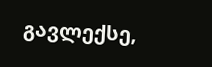გავლექსე,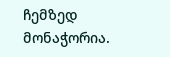ჩემზედ მონაჭორია.